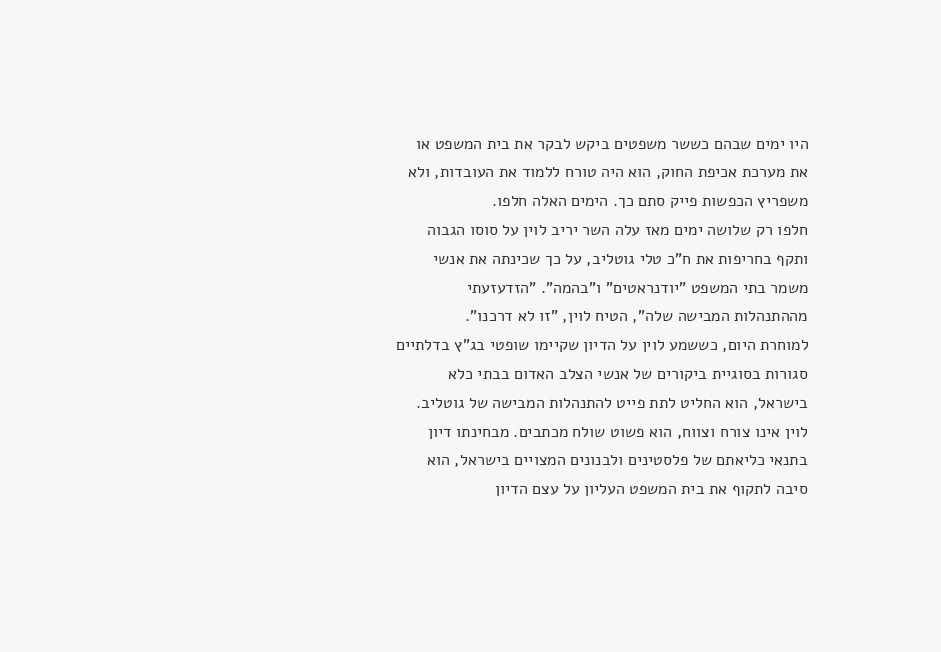היו ימים שבהם כששר משפטים ביקש לבקר את בית המשפט או את מערכת אכיפת החוק, הוא היה טורח ללמוד את העובדות, ולא משפריץ הכפשות פייק סתם כך. הימים האלה חלפו.
חלפו רק שלושה ימים מאז עלה השר יריב לוין על סוסו הגבוה ותקף בחריפות את ח"כ טלי גוטליב, על כך שכינתה את אנשי משמר בתי המשפט "יודנראטים" ו"בהמה". "הזדעזעתי מההתנהלות המבישה שלה", הטיח לוין, "זו לא דרכנו".
למוחרת היום, כששמע לוין על הדיון שקיימו שופטי בג"ץ בדלתיים סגורות בסוגיית ביקורים של אנשי הצלב האדום בבתי כלא בישראל, הוא החליט לתת פייט להתנהלות המבישה של גוטליב.
לוין אינו צורח וצווח, הוא פשוט שולח מכתבים. מבחינתו דיון בתנאי כליאתם של פלסטינים ולבנונים המצויים בישראל, הוא סיבה לתקוף את בית המשפט העליון על עצם הדיון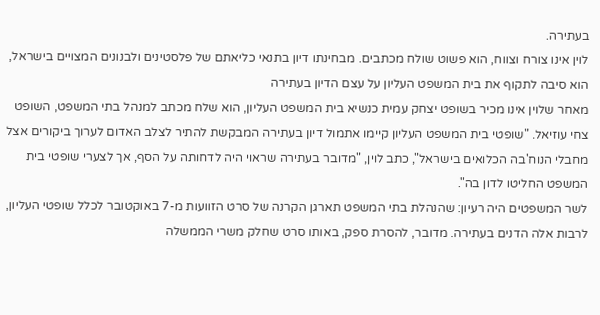בעתירה.
לוין אינו צורח וצווח, הוא פשוט שולח מכתבים. מבחינתו דיון בתנאי כליאתם של פלסטינים ולבנונים המצויים בישראל, הוא סיבה לתקוף את בית המשפט העליון על עצם הדיון בעתירה
מאחר שלוין אינו מכיר בשופט יצחק עמית כנשיא בית המשפט העליון, הוא שלח מכתב למנהל בתי המשפט, השופט צחי עוזיאל. "שופטי בית המשפט העליון קיימו אתמול דיון בעתירה המבקשת להתיר לצלב האדום לערוך ביקורים אצל מחבלי הנוח'בה הכלואים בישראל", כתב לוין, "מדובר בעתירה שראוי היה לדחותה על הסף, אך לצערי שופטי בית המשפט החליטו לדון בה".
לשר המשפטים היה רעיון: שהנהלת בתי המשפט תארגן הקרנה של סרט הזוועות מ-7 באוקטובר לכלל שופטי העליון, לרבות אלה הדנים בעתירה. מדובר, להסרת ספק, באותו סרט שחלק משרי הממשלה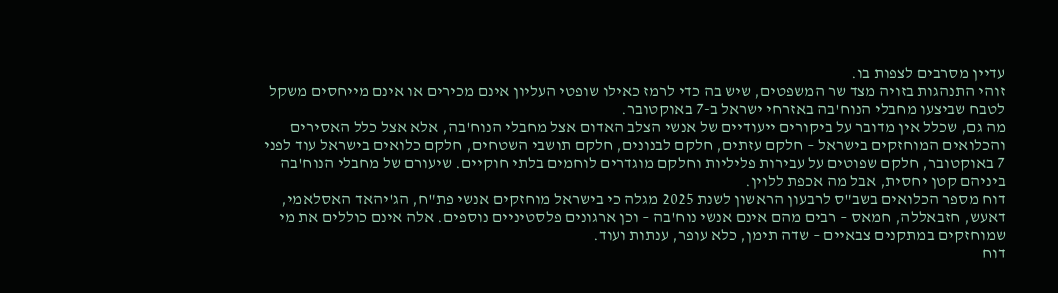עדיין מסרבים לצפות בו.
זוהי התנהגות בזויה מצד שר המשפטים, שיש בה כדי לרמז כאילו שופטי העליון אינם מכירים או אינם מייחסים משקל לטבח שביצעו מחבלי הנוח'בה באזרחי ישראל ב-7 באוקטובר.
מה גם, שכלל אין מדובר על ביקורים ייעודיים של אנשי הצלב האדום אצל מחבלי הנוח'בה, אלא אצל כלל האסירים והכלואים המוחזקים בישראל – חלקם עזתים, חלקם לבנונים, חלקם תושבי השטחים, חלקם כלואים בישראל עוד לפני 7 באוקטובר, חלקם שפוטים על עבירות פליליות וחלקם מוגדרים לוחמים בלתי חוקיים. שיעורם של מחבלי הנוח'בה ביניהם קטן יחסית, אבל מה אכפת ללוין.
דוח מספר הכלואים בשב"ס לרבעון הראשון לשנת 2025 מגלה כי בישראל מוחזקים אנשי פת"ח, הג'יהאד האסלאמי, דאעש, חזבאללה, חמאס – רבים מהם אינם אנשי נוח'בה – וכן ארגונים פלסטיניים נוספים. אלה אינם כוללים את מי שמוחזקים במתקנים צבאיים – שדה תימן, כלא עופר, ענתות ועוד.
דוח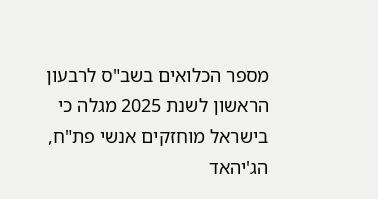מספר הכלואים בשב"ס לרבעון הראשון לשנת 2025 מגלה כי בישראל מוחזקים אנשי פת"ח, הג'יהאד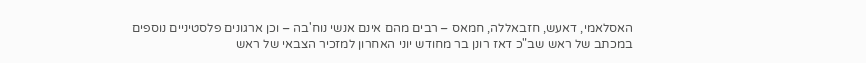האסלאמי, דאעש, חזבאללה, חמאס – רבים מהם אינם אנשי נוח'בה – וכן ארגונים פלסטיניים נוספים
במכתב של ראש שב"כ דאז רונן בר מחודש יוני האחרון למזכיר הצבאי של ראש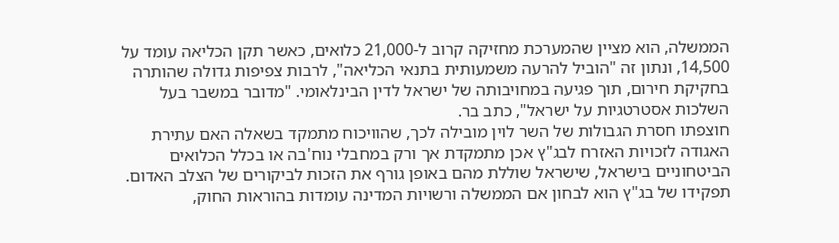הממשלה, הוא מציין שהמערכת מחזיקה קרוב ל-21,000 כלואים, כאשר תקן הכליאה עומד על 14,500, ונתון זה "הוביל להרעה משמעותית בתנאי הכליאה", לרבות צפיפות גדולה שהותרה בחקיקת חירום, תוך פגיעה במחויבותה של ישראל לדין הבינלאומי. "מדובר במשבר בעל השלכות אסטרטגיות על ישראל", כתב בר.
חוצפתו חסרת הגבולות של השר לוין מובילה לכך, שהוויכוח מתמקד בשאלה האם עתירת האגודה לזכויות האזרח לבג"ץ אכן מתמקדת אך ורק במחבלי נוח'בה או בכלל הכלואים הביטחוניים בישראל, שישראל שוללת מהם באופן גורף את הזכות לביקורים של הצלב האדום.
תפקידו של בג"ץ הוא לבחון אם הממשלה ורשויות המדינה עומדות בהוראות החוק,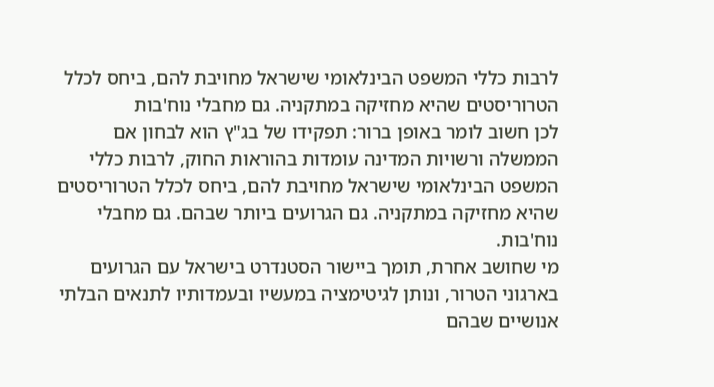לרבות כללי המשפט הבינלאומי שישראל מחויבת להם, ביחס לכלל הטרוריסטים שהיא מחזיקה במתקניה. גם מחבלי נוח'בות
לכן חשוב לומר באופן ברור: תפקידו של בג"ץ הוא לבחון אם הממשלה ורשויות המדינה עומדות בהוראות החוק, לרבות כללי המשפט הבינלאומי שישראל מחויבת להם, ביחס לכלל הטרוריסטים שהיא מחזיקה במתקניה. גם הגרועים ביותר שבהם. גם מחבלי נוח'בות.
מי שחושב אחרת, תומך ביישור הסטנדרט בישראל עם הגרועים בארגוני הטרור, ונותן לגיטימציה במעשיו ובעמדותיו לתנאים הבלתי אנושיים שבהם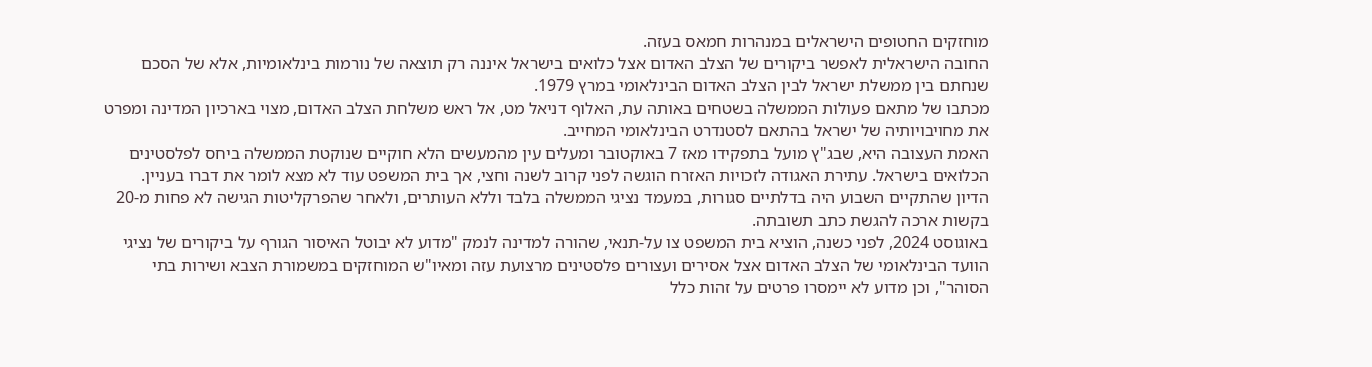מוחזקים החטופים הישראלים במנהרות חמאס בעזה.
החובה הישראלית לאפשר ביקורים של הצלב האדום אצל כלואים בישראל איננה רק תוצאה של נורמות בינלאומיות, אלא של הסכם שנחתם בין ממשלת ישראל לבין הצלב האדום הבינלאומי במרץ 1979.
מכתבו של מתאם פעולות הממשלה בשטחים באותה עת, האלוף דניאל מט, אל ראש משלחת הצלב האדום, מצוי בארכיון המדינה ומפרט את מחויבויותיה של ישראל בהתאם לסטנדרט הבינלאומי המחייב.
האמת העצובה היא, שבג"ץ מועל בתפקידו מאז 7 באוקטובר ומעלים עין מהמעשים הלא חוקיים שנוקטת הממשלה ביחס לפלסטינים הכלואים בישראל. עתירת האגודה לזכויות האזרח הוגשה לפני קרוב לשנה וחצי, אך בית המשפט עוד לא מצא לומר את דברו בעניין.
הדיון שהתקיים השבוע היה בדלתיים סגורות, במעמד נציגי הממשלה בלבד וללא העותרים, ולאחר שהפרקליטות הגישה לא פחות מ-20 בקשות ארכה להגשת כתב תשובתה.
באוגוסט 2024, לפני כשנה, הוציא בית המשפט צו על-תנאי, שהורה למדינה לנמק "מדוע לא יבוטל האיסור הגורף על ביקורים של נציגי הוועד הבינלאומי של הצלב האדום אצל אסירים ועצורים פלסטינים מרצועת עזה ומאיו"ש המוחזקים במשמורת הצבא ושירות בתי הסוהר", וכן מדוע לא יימסרו פרטים על זהות כלל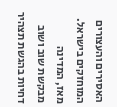האסירים והעצורים המוחזקים בישראל.
מאז, המדינה מבקשת שוב ושוב דחיות בהגשת תצהיר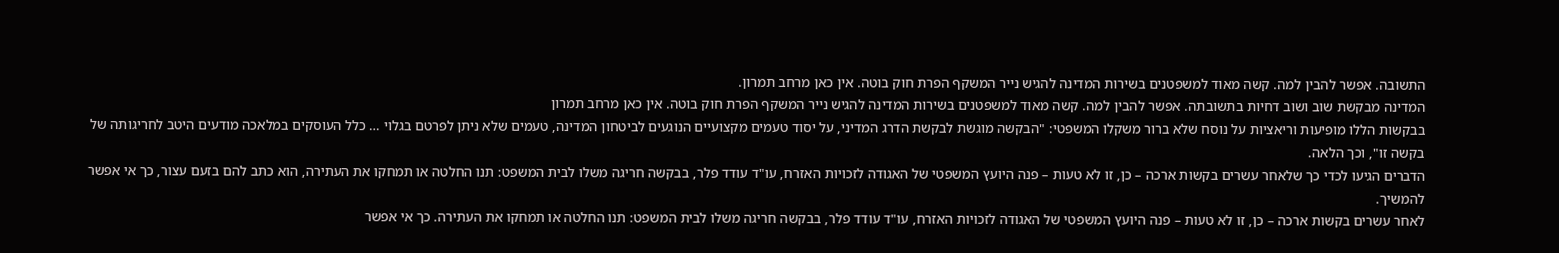התשובה. אפשר להבין למה. קשה מאוד למשפטנים בשירות המדינה להגיש נייר המשקף הפרת חוק בוטה. אין כאן מרחב תמרון.
המדינה מבקשת שוב ושוב דחיות בתשובתה. אפשר להבין למה. קשה מאוד למשפטנים בשירות המדינה להגיש נייר המשקף הפרת חוק בוטה. אין כאן מרחב תמרון
בבקשות הללו מופיעות וריאציות על נוסח שלא ברור משקלו המשפטי: "הבקשה מוגשת לבקשת הדרג המדיני, על יסוד טעמים מקצועיים הנוגעים לביטחון המדינה, טעמים שלא ניתן לפרטם בגלוי … כלל העוסקים במלאכה מודעים היטב לחריגותה של בקשה זו", וכך הלאה.
הדברים הגיעו לכדי כך שלאחר עשרים בקשות ארכה – כן, זו לא טעות – פנה היועץ המשפטי של האגודה לזכויות האזרח, עו"ד עודד פלר, בבקשה חריגה משלו לבית המשפט: תנו החלטה או תמחקו את העתירה, הוא כתב להם בזעם עצור, כך אי אפשר להמשיך.
לאחר עשרים בקשות ארכה – כן, זו לא טעות – פנה היועץ המשפטי של האגודה לזכויות האזרח, עו"ד עודד פלר, בבקשה חריגה משלו לבית המשפט: תנו החלטה או תמחקו את העתירה. כך אי אפשר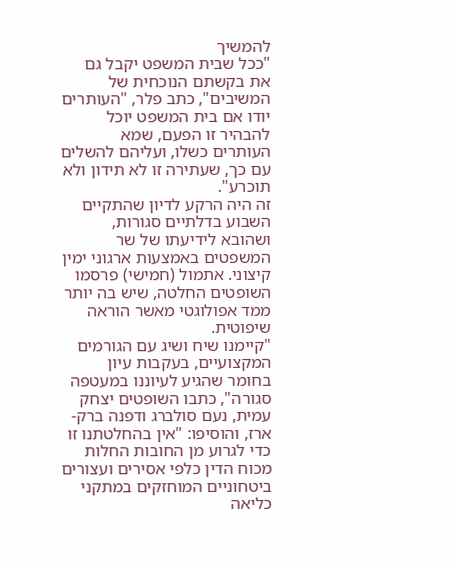להמשיך
"ככל שבית המשפט יקבל גם את בקשתם הנוכחית של המשיבים", כתב פלר, "העותרים יודו אם בית המשפט יוכל להבהיר זו הפעם, שמא העותרים כשלו, ועליהם להשלים עם כך, שעתירה זו לא תידון ולא תוכרע".
זה היה הרקע לדיון שהתקיים השבוע בדלתיים סגורות, ושהובא לידיעתו של שר המשפטים באמצעות ארגוני ימין קיצוני. אתמול (חמישי) פרסמו השופטים החלטה, שיש בה יותר ממד אפולוגטי מאשר הוראה שיפוטית.
"קיימנו שיח ושיג עם הגורמים המקצועיים, בעקבות עיון בחומר שהגיע לעיוננו במעטפה סגורה", כתבו השופטים יצחק עמית, נעם סולברג ודפנה ברק-ארז, והוסיפו: "אין בהחלטתנו זו כדי לגרוע מן החובות החלות מכוח הדין כלפי אסירים ועצורים ביטחוניים המוחזקים במתקני כליאה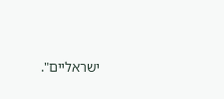ישראליים".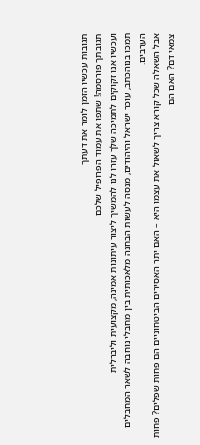תגובות עכשיו הזמן לומר את דעתך
תגובתך פורסמה! שתפו את עמוד הפרופיל שלכם
ועכשיו אנו זקוקים לתמיכה שלך עזרו לנו להמשיך ליצור עיתונות אמינה, מקצועית וליברלית
תמכו בנוהכתב, עוכר ישראל והיהודים, מנסה לעשות הבחנה מלאכותית בין מחבלי נוחבה לשאר המחבלים הערבים.
אבל השאלה שכל קורא צריך לשאול את עצמו היא – האם יתר האסירים הביטחוניים הם פחות שפלים? פחות צמאי דם? האם הם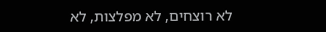לא רוצחים, לא מפלצות, לא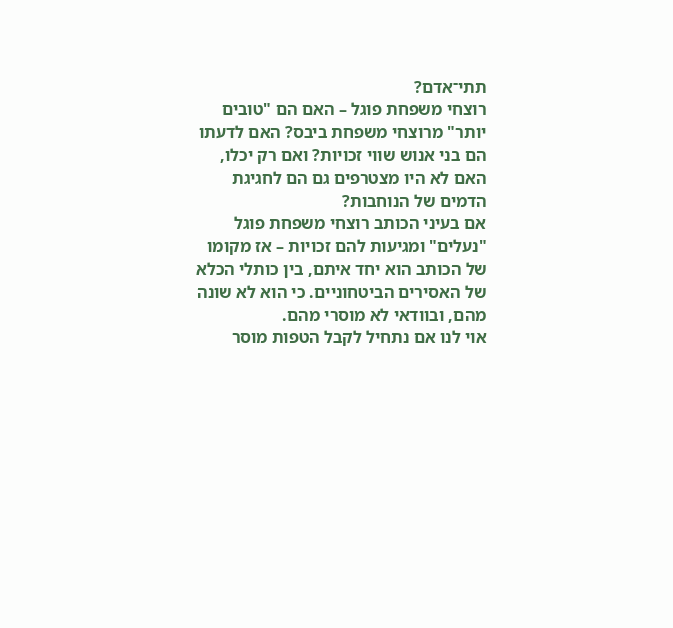תתי־אדם?
רוצחי משפחת פוגל – האם הם "טובים יותר" מרוצחי משפחת ביבס? האם לדעתו הם בני אנוש שווי זכויות? ואם רק יכלו, האם לא היו מצטרפים גם הם לחגיגת הדמים של הנוחבות?
אם בעיני הכותב רוצחי משפחת פוגל "נעלים" ומגיעות להם זכויות – אז מקומו של הכותב הוא יחד איתם, בין כותלי הכלא של האסירים הביטחוניים. כי הוא לא שונה מהם, ובוודאי לא מוסרי מהם.
אוי לנו אם נתחיל לקבל הטפות מוסר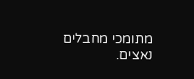מתומכי מחבלים נאצים.